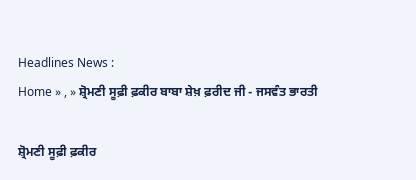Headlines News :
Home » , » ਸ਼੍ਰੋਮਣੀ ਸੂਫ਼ੀ ਫ਼ਕੀਰ ਬਾਬਾ ਸ਼ੇਖ਼ ਫ਼ਰੀਦ ਜੀ - ਜਸਵੰਤ ਭਾਰਤੀ

ਸ਼੍ਰੋਮਣੀ ਸੂਫ਼ੀ ਫ਼ਕੀਰ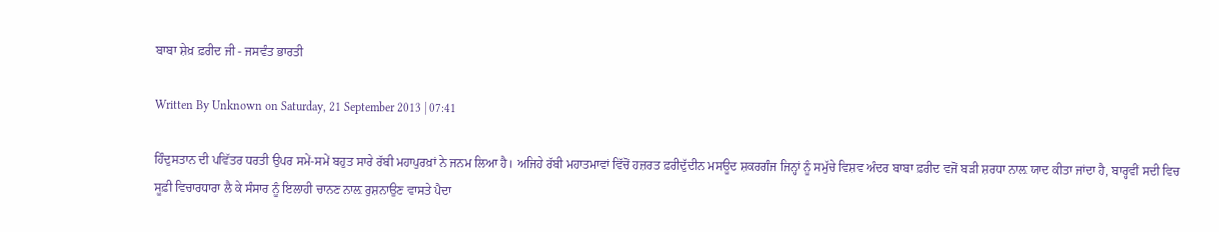ਬਾਬਾ ਸ਼ੇਖ਼ ਫ਼ਰੀਦ ਜੀ - ਜਸਵੰਤ ਭਾਰਤੀ

Written By Unknown on Saturday, 21 September 2013 | 07:41

ਹਿੰਦੁਸਤਾਨ ਦੀ ਪਵਿੱਤਰ ਧਰਤੀ ਉਪਰ ਸਮੇਂ-ਸਮੇਂ ਬਹੁਤ ਸਾਰੇ ਰੱਬੀ ਮਹਾਪੁਰਖ਼ਾਂ ਨੇ ਜਨਮ ਲਿਆ ਹੈ। ਅਜਿਹੇ ਰੱਬੀ ਮਹਾਤਮਾਵਾਂ ਵਿੱਚੋਂ ਹਜ਼ਰਤ ਫ਼ਰੀਦੁੱਦੀਨ ਮਸਊਦ ਸ਼ਕਰਗੰਜ ਜਿਨ੍ਹਾਂ ਨੂੰ ਸਮੁੱਚੇ ਵਿਸ਼ਵ ਅੰਦਰ ਬਾਬਾ ਫ਼ਰੀਦ ਵਜੋਂ ਬੜੀ ਸ਼ਰਧਾ ਨਾਲ਼ ਯਾਦ ਕੀਤਾ ਜਾਂਦਾ ਹੈ, ਬਾਰ੍ਹਵੀਂ ਸਦੀ ਵਿਚ ਸੂਫ਼ੀ ਵਿਚਾਰਧਾਰਾ ਲੈ ਕੇ ਸੰਸਾਰ ਨੂੰ ਇਲਾਹੀ ਚਾਨਣ ਨਾਲ਼ ਰੁਸ਼ਨਾਉਣ ਵਾਸਤੇ ਪੈਦਾ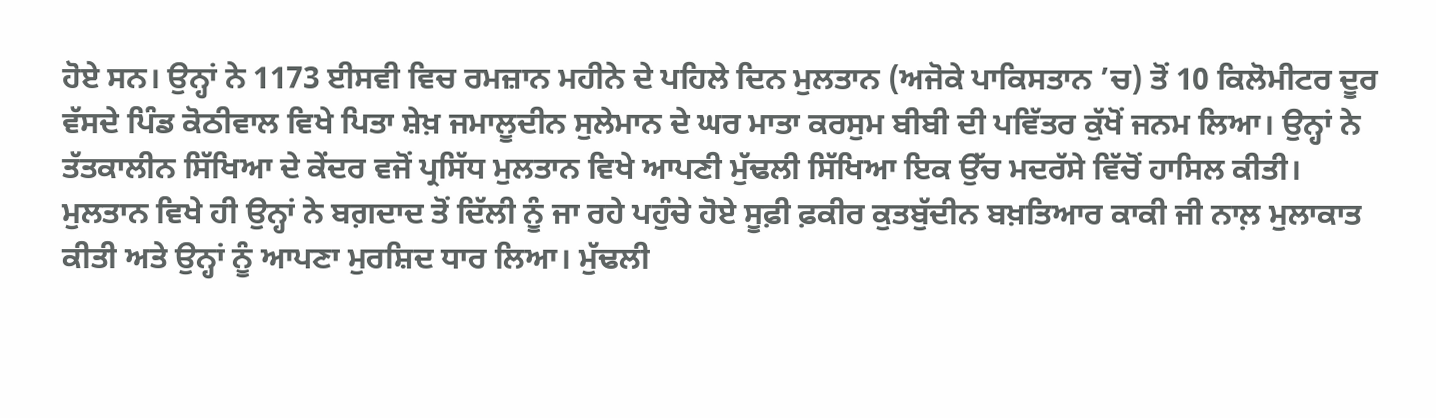ਹੋਏ ਸਨ। ਉਨ੍ਹਾਂ ਨੇ 1173 ਈਸਵੀ ਵਿਚ ਰਮਜ਼ਾਨ ਮਹੀਨੇ ਦੇ ਪਹਿਲੇ ਦਿਨ ਮੁਲਤਾਨ (ਅਜੋਕੇ ਪਾਕਿਸਤਾਨ ’ਚ) ਤੋਂ 10 ਕਿਲੋਮੀਟਰ ਦੂਰ ਵੱਸਦੇ ਪਿੰਡ ਕੋਠੀਵਾਲ ਵਿਖੇ ਪਿਤਾ ਸ਼ੇਖ਼ ਜਮਾਲੂਦੀਨ ਸੁਲੇਮਾਨ ਦੇ ਘਰ ਮਾਤਾ ਕਰਸੁਮ ਬੀਬੀ ਦੀ ਪਵਿੱਤਰ ਕੁੱਖੋਂ ਜਨਮ ਲਿਆ। ਉਨ੍ਹਾਂ ਨੇ ਤੱਤਕਾਲੀਨ ਸਿੱਖਿਆ ਦੇ ਕੇਂਦਰ ਵਜੋਂ ਪ੍ਰਸਿੱਧ ਮੁਲਤਾਨ ਵਿਖੇ ਆਪਣੀ ਮੁੱਢਲੀ ਸਿੱਖਿਆ ਇਕ ਉੱਚ ਮਦਰੱਸੇ ਵਿੱਚੋਂ ਹਾਸਿਲ ਕੀਤੀ।
ਮੁਲਤਾਨ ਵਿਖੇ ਹੀ ਉਨ੍ਹਾਂ ਨੇ ਬਗ਼ਦਾਦ ਤੋਂ ਦਿੱਲੀ ਨੂੰ ਜਾ ਰਹੇ ਪਹੁੰਚੇ ਹੋਏ ਸੂਫ਼ੀ ਫ਼ਕੀਰ ਕੁਤਬੁੱਦੀਨ ਬਖ਼ਤਿਆਰ ਕਾਕੀ ਜੀ ਨਾਲ਼ ਮੁਲਾਕਾਤ
ਕੀਤੀ ਅਤੇ ਉਨ੍ਹਾਂ ਨੂੰ ਆਪਣਾ ਮੁਰਸ਼ਿਦ ਧਾਰ ਲਿਆ। ਮੁੱਢਲੀ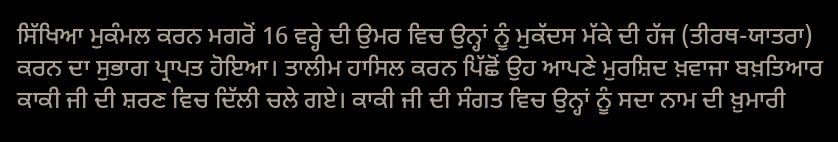ਸਿੱਖਿਆ ਮੁਕੰਮਲ ਕਰਨ ਮਗਰੋਂ 16 ਵਰ੍ਹੇ ਦੀ ਉਮਰ ਵਿਚ ਉਨ੍ਹਾਂ ਨੂੰ ਮੁਕੱਦਸ ਮੱਕੇ ਦੀ ਹੱਜ (ਤੀਰਥ-ਯਾਤਰਾ) ਕਰਨ ਦਾ ਸੁਭਾਗ ਪ੍ਰਾਪਤ ਹੋਇਆ। ਤਾਲੀਮ ਹਾਸਿਲ ਕਰਨ ਪਿੱਛੋਂ ਉਹ ਆਪਣੇ ਮੁਰਸ਼ਿਦ ਖ਼ਵਾਜਾ ਬਖ਼ਤਿਆਰ ਕਾਕੀ ਜੀ ਦੀ ਸ਼ਰਣ ਵਿਚ ਦਿੱਲੀ ਚਲੇ ਗਏ। ਕਾਕੀ ਜੀ ਦੀ ਸੰਗਤ ਵਿਚ ਉਨ੍ਹਾਂ ਨੂੰ ਸਦਾ ਨਾਮ ਦੀ ਖ਼ੁਮਾਰੀ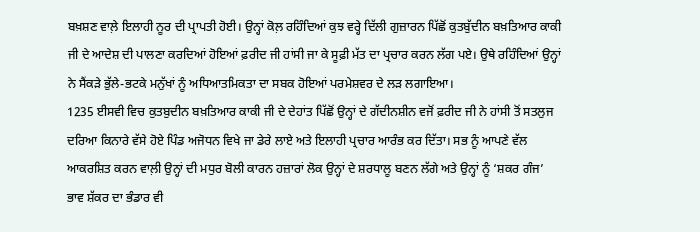ਬਖ਼ਸ਼ਣ ਵਾਲ਼ੇ ਇਲਾਹੀ ਨੂਰ ਦੀ ਪ੍ਰਾਪਤੀ ਹੋਈ। ਉਨ੍ਹਾਂ ਕੋਲ਼ ਰਹਿੰਦਿਆਂ ਕੁਝ ਵਰ੍ਹੇ ਦਿੱਲੀ ਗੁਜ਼ਾਰਨ ਪਿੱਛੋਂ ਕੁਤਬੁੱਦੀਨ ਬਖ਼ਤਿਆਰ ਕਾਕੀ ਜੀ ਦੇ ਆਦੇਸ਼ ਦੀ ਪਾਲਣਾ ਕਰਦਿਆਂ ਹੋਇਆਂ ਫ਼ਰੀਦ ਜੀ ਹਾਂਸੀ ਜਾ ਕੇ ਸੂਫ਼ੀ ਮੱਤ ਦਾ ਪ੍ਰਚਾਰ ਕਰਨ ਲੱਗ ਪਏ। ਉਥੇ ਰਹਿੰਦਿਆਂ ਉਨ੍ਹਾਂ ਨੇ ਸੈਂਕੜੇ ਭੁੱਲੇ-ਭਟਕੇ ਮਨੁੱਖਾਂ ਨੂੰ ਅਧਿਆਤਮਿਕਤਾ ਦਾ ਸਬਕ ਹੋਇਆਂ ਪਰਮੇਸ਼ਵਰ ਦੇ ਲੜ ਲਗਾਇਆ।
1235 ਈਸਵੀ ਵਿਚ ਕੁਤਬੁਦੀਨ ਬਖ਼ਤਿਆਰ ਕਾਕੀ ਜੀ ਦੇ ਦੇਹਾਂਤ ਪਿੱਛੋਂ ਉਨ੍ਹਾਂ ਦੇ ਗੱਦੀਨਸ਼ੀਨ ਵਜੋਂ ਫ਼ਰੀਦ ਜੀ ਨੇ ਹਾਂਸੀ ਤੋਂ ਸਤਲੁਜ ਦਰਿਆ ਕਿਨਾਰੇ ਵੱਸੇ ਹੋਏ ਪਿੰਡ ਅਜੋਧਨ ਵਿਖੇ ਜਾ ਡੇਰੇ ਲਾਏ ਅਤੇ ਇਲਾਹੀ ਪ੍ਰਚਾਰ ਆਰੰਭ ਕਰ ਦਿੱਤਾ। ਸਭ ਨੂੰ ਆਪਣੇ ਵੱਲ ਆਕਰਸ਼ਿਤ ਕਰਨ ਵਾਲ਼ੀ ਉਨ੍ਹਾਂ ਦੀ ਮਧੁਰ ਬੋਲੀ ਕਾਰਨ ਹਜ਼ਾਰਾਂ ਲੋਕ ਉਨ੍ਹਾਂ ਦੇ ਸ਼ਰਧਾਲੂ ਬਣਨ ਲੱਗੇ ਅਤੇ ਉਨ੍ਹਾਂ ਨੂੰ ‘ਸ਼ਕਰ ਗੰਜ’ ਭਾਵ ਸ਼ੱਕਰ ਦਾ ਭੰਡਾਰ ਵੀ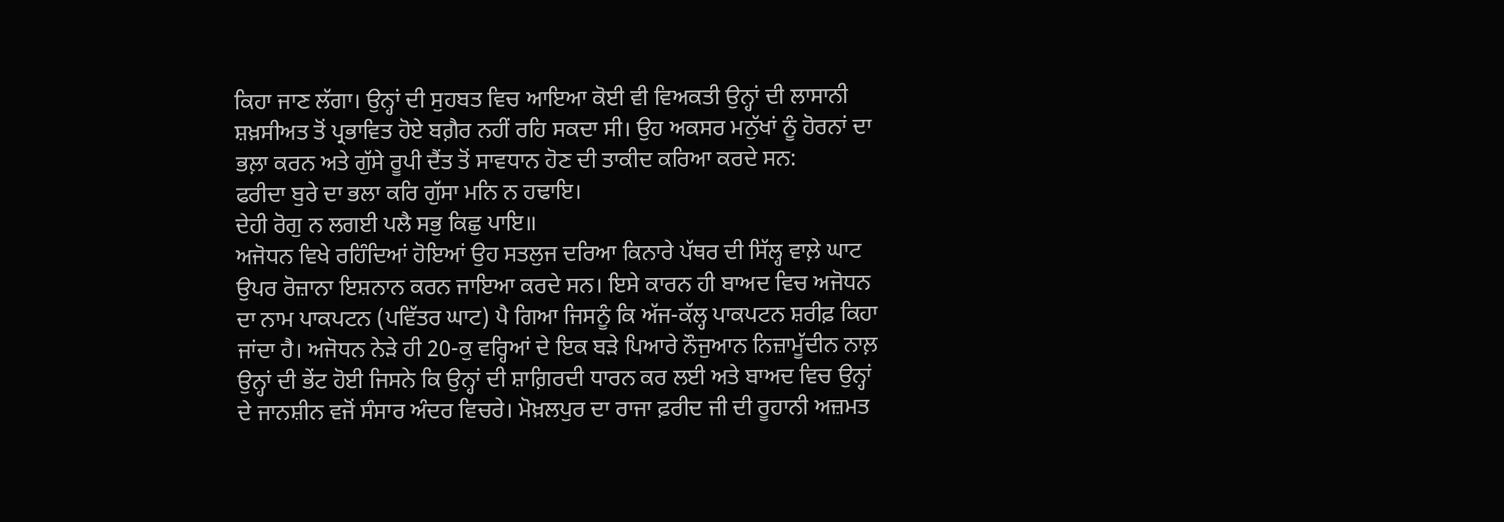ਕਿਹਾ ਜਾਣ ਲੱਗਾ। ਉਨ੍ਹਾਂ ਦੀ ਸੁਹਬਤ ਵਿਚ ਆਇਆ ਕੋਈ ਵੀ ਵਿਅਕਤੀ ਉਨ੍ਹਾਂ ਦੀ ਲਾਸਾਨੀ ਸ਼ਖ਼ਸੀਅਤ ਤੋਂ ਪ੍ਰਭਾਵਿਤ ਹੋਏ ਬਗ਼ੈਰ ਨਹੀਂ ਰਹਿ ਸਕਦਾ ਸੀ। ਉਹ ਅਕਸਰ ਮਨੁੱਖਾਂ ਨੂੰ ਹੋਰਨਾਂ ਦਾ ਭਲ਼ਾ ਕਰਨ ਅਤੇ ਗੁੱਸੇ ਰੂਪੀ ਦੈਂਤ ਤੋਂ ਸਾਵਧਾਨ ਹੋਣ ਦੀ ਤਾਕੀਦ ਕਰਿਆ ਕਰਦੇ ਸਨ:
ਫਰੀਦਾ ਬੁਰੇ ਦਾ ਭਲਾ ਕਰਿ ਗੁੱਸਾ ਮਨਿ ਨ ਹਢਾਇ।
ਦੇਹੀ ਰੋਗੁ ਨ ਲਗਈ ਪਲੈ ਸਭੁ ਕਿਛੁ ਪਾਇ॥
ਅਜੋਧਨ ਵਿਖੇ ਰਹਿੰਦਿਆਂ ਹੋਇਆਂ ਉਹ ਸਤਲੁਜ ਦਰਿਆ ਕਿਨਾਰੇ ਪੱਥਰ ਦੀ ਸਿੱਲ੍ਹ ਵਾਲ਼ੇ ਘਾਟ ਉਪਰ ਰੋਜ਼ਾਨਾ ਇਸ਼ਨਾਨ ਕਰਨ ਜਾਇਆ ਕਰਦੇ ਸਨ। ਇਸੇ ਕਾਰਨ ਹੀ ਬਾਅਦ ਵਿਚ ਅਜੋਧਨ ਦਾ ਨਾਮ ਪਾਕਪਟਨ (ਪਵਿੱਤਰ ਘਾਟ) ਪੈ ਗਿਆ ਜਿਸਨੂੰ ਕਿ ਅੱਜ-ਕੱਲ੍ਹ ਪਾਕਪਟਨ ਸ਼ਰੀਫ਼ ਕਿਹਾ ਜਾਂਦਾ ਹੈ। ਅਜੋਧਨ ਨੇੜੇ ਹੀ 20-ਕੁ ਵਰ੍ਹਿਆਂ ਦੇ ਇਕ ਬੜੇ ਪਿਆਰੇ ਨੌਜੁਆਨ ਨਿਜ਼ਾਮੂੱਦੀਨ ਨਾਲ਼ ਉਨ੍ਹਾਂ ਦੀ ਭੇਂਟ ਹੋਈ ਜਿਸਨੇ ਕਿ ਉਨ੍ਹਾਂ ਦੀ ਸ਼ਾਗ਼ਿਰਦੀ ਧਾਰਨ ਕਰ ਲਈ ਅਤੇ ਬਾਅਦ ਵਿਚ ਉਨ੍ਹਾਂ ਦੇ ਜਾਨਸ਼ੀਨ ਵਜੋਂ ਸੰਸਾਰ ਅੰਦਰ ਵਿਚਰੇ। ਮੋਖ਼ਲਪੁਰ ਦਾ ਰਾਜਾ ਫ਼ਰੀਦ ਜੀ ਦੀ ਰੂਹਾਨੀ ਅਜ਼ਮਤ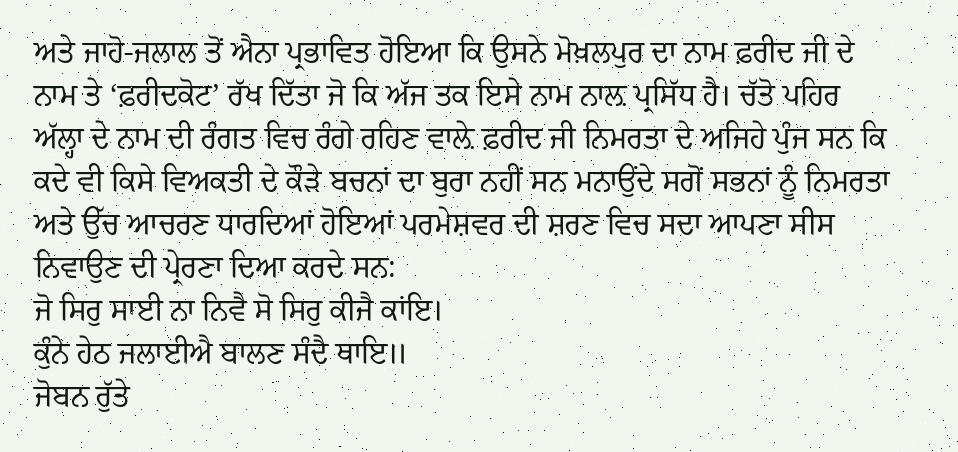ਅਤੇ ਜਾਹੋ-ਜਲਾਲ ਤੋਂ ਐਨਾ ਪ੍ਰਭਾਵਿਤ ਹੋਇਆ ਕਿ ਉਸਨੇ ਮੋਖ਼ਲਪੁਰ ਦਾ ਨਾਮ ਫ਼ਰੀਦ ਜੀ ਦੇ ਨਾਮ ਤੇ ‘ਫ਼ਰੀਦਕੋਟ’ ਰੱਖ ਦਿੱਤਾ ਜੋ ਕਿ ਅੱਜ ਤਕ ਇਸੇ ਨਾਮ ਨਾਲ਼ ਪ੍ਰਸਿੱਧ ਹੈ। ਚੱਤੋ ਪਹਿਰ ਅੱਲ੍ਹਾ ਦੇ ਨਾਮ ਦੀ ਰੰਗਤ ਵਿਚ ਰੰਗੇ ਰਹਿਣ ਵਾਲ਼ੇ ਫ਼ਰੀਦ ਜੀ ਨਿਮਰਤਾ ਦੇ ਅਜਿਹੇ ਪੁੰਜ ਸਨ ਕਿ ਕਦੇ ਵੀ ਕਿਸੇ ਵਿਅਕਤੀ ਦੇ ਕੌੜੇ ਬਚਨਾਂ ਦਾ ਬੁਰਾ ਨਹੀਂ ਸਨ ਮਨਾਉਂਦੇ ਸਗੋਂ ਸਭਨਾਂ ਨੂੰ ਨਿਮਰਤਾ ਅਤੇ ਉੱਚ ਆਚਰਣ ਧਾਰਦਿਆਂ ਹੋਇਆਂ ਪਰਮੇਸ਼ਵਰ ਦੀ ਸ਼ਰਣ ਵਿਚ ਸਦਾ ਆਪਣਾ ਸੀਸ ਨਿਵਾਉਣ ਦੀ ਪ੍ਰੇਰਣਾ ਦਿਆ ਕਰਦੇ ਸਨ:
ਜੋ ਸਿਰੁ ਸਾਈ ਨਾ ਨਿਵੈ ਸੋ ਸਿਰੁ ਕੀਜੈ ਕਾਂਇ।
ਕੁੰਨੇ ਹੇਠ ਜਲਾਈਐ ਬਾਲਣ ਸੰਦੈ ਥਾਇ॥
ਜੋਬਨ ਰੁੱਤੇ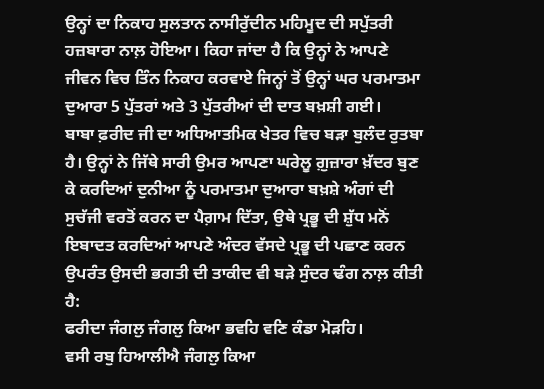ਉਨ੍ਹਾਂ ਦਾ ਨਿਕਾਹ ਸੁਲਤਾਨ ਨਾਸੀਰੁੱਦੀਨ ਮਹਿਮੂਦ ਦੀ ਸਪੁੱਤਰੀ ਹਜ਼ਬਾਰਾ ਨਾਲ਼ ਹੋਇਆ। ਕਿਹਾ ਜਾਂਦਾ ਹੈ ਕਿ ਉਨ੍ਹਾਂ ਨੇ ਆਪਣੇ ਜੀਵਨ ਵਿਚ ਤਿੰਨ ਨਿਕਾਹ ਕਰਵਾਏ ਜਿਨ੍ਹਾਂ ਤੋਂ ਉਨ੍ਹਾਂ ਘਰ ਪਰਮਾਤਮਾ ਦੁਆਰਾ 5 ਪੁੱਤਰਾਂ ਅਤੇ 3 ਪੁੱਤਰੀਆਂ ਦੀ ਦਾਤ ਬਖ਼ਸ਼ੀ ਗਈ।
ਬਾਬਾ ਫ਼ਰੀਦ ਜੀ ਦਾ ਅਧਿਆਤਮਿਕ ਖੇਤਰ ਵਿਚ ਬੜਾ ਬੁਲੰਦ ਰੁਤਬਾ ਹੈ। ਉਨ੍ਹਾਂ ਨੇ ਜਿੱਥੇ ਸਾਰੀ ਉਮਰ ਆਪਣਾ ਘਰੇਲੂ ਗ਼ੁਜ਼ਾਰਾ ਖ਼ੱਦਰ ਬੁਣ ਕੇ ਕਰਦਿਆਂ ਦੁਨੀਆ ਨੂੰ ਪਰਮਾਤਮਾ ਦੁਆਰਾ ਬਖ਼ਸ਼ੇ ਅੰਗਾਂ ਦੀ ਸੁਚੱਜੀ ਵਰਤੋਂ ਕਰਨ ਦਾ ਪੈਗ਼ਾਮ ਦਿੱਤਾ, ਉਥੇ ਪ੍ਰਭੂ ਦੀ ਸ਼ੁੱਧ ਮਨੋਂ ਇਬਾਦਤ ਕਰਦਿਆਂ ਆਪਣੇ ਅੰਦਰ ਵੱਸਦੇ ਪ੍ਰਭੂ ਦੀ ਪਛਾਣ ਕਰਨ ਉਪਰੰਤ ਉਸਦੀ ਭਗਤੀ ਦੀ ਤਾਕੀਦ ਵੀ ਬੜੇ ਸੁੰਦਰ ਢੰਗ ਨਾਲ਼ ਕੀਤੀ ਹੈ:
ਫਰੀਦਾ ਜੰਗਲੁ ਜੰਗਲੁ ਕਿਆ ਭਵਹਿ ਵਣਿ ਕੰਡਾ ਮੋੜਹਿ।
ਵਸੀ ਰਬੁ ਹਿਆਲੀਐ ਜੰਗਲੁ ਕਿਆ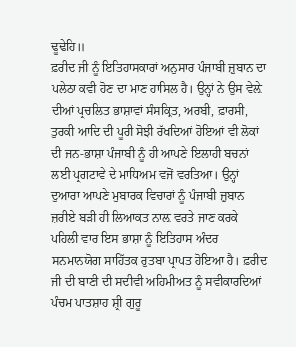ਢੂਢੇਹਿ॥
ਫ਼ਰੀਦ ਜੀ ਨੂੰ ਇਤਿਹਾਸਕਾਰਾਂ ਅਨੁਸਾਰ ਪੰਜਾਬੀ ਜ਼ੁਬਾਨ ਦਾ ਪਲੇਠਾ ਕਵੀ ਹੋਣ ਦਾ ਮਾਣ ਹਾਸਿਲ ਹੈ। ਉਨ੍ਹਾਂ ਨੇ ਉਸ ਵੇਲ਼ੇ ਦੀਆਂ ਪ੍ਰਚਲਿਤ ਭਾਸ਼ਾਵਾਂ ਸੰਸਕ੍ਰਿਤ, ਅਰਬੀ, ਫ਼ਾਰਸੀ, ਤੁਰਕੀ ਆਦਿ ਦੀ ਪੂਰੀ ਸੋਝੀ ਰੱਖਦਿਆਂ ਹੋਇਆਂ ਵੀ ਲੋਕਾਂ ਦੀ ਜਨ-ਭਾਸ਼ਾ ਪੰਜਾਬੀ ਨੂੰ ਹੀ ਆਪਣੇ ਇਲਾਹੀ ਬਚਨਾਂ ਲਈ ਪ੍ਰਗਟਾਵੇ ਦੇ ਮਾਧਿਅਮ ਵਜੋਂ ਵਰਤਿਆ। ਉਨ੍ਹਾਂ ਦੁਆਰਾ ਆਪਣੇ ਮੁਬਾਰਕ ਵਿਚਾਰਾਂ ਨੂੰ ਪੰਜਾਬੀ ਜ਼ੁਬਾਨ ਜ਼ਰੀਏ ਬੜੀ ਹੀ ਲਿਆਕਤ ਨਾਲ਼ ਵਰਤੇ ਜਾਣ ਕਰਕੇ ਪਹਿਲੀ ਵਾਰ ਇਸ ਭਾਸ਼ਾ ਨੂੰ ਇਤਿਹਾਸ ਅੰਦਰ ਸਨਮਾਨਯੋਗ ਸਾਹਿੱਤਕ ਰੁਤਬਾ ਪ੍ਰਾਪਤ ਹੋਇਆ ਹੈ। ਫ਼ਰੀਦ ਜੀ ਦੀ ਬਾਣੀ ਦੀ ਸਦੀਵੀ ਅਹਿਮੀਅਤ ਨੂੰ ਸਵੀਕਾਰਦਿਆਂ ਪੰਚਮ ਪਾਤਸ਼ਾਹ ਸ਼੍ਰੀ ਗੁਰੂ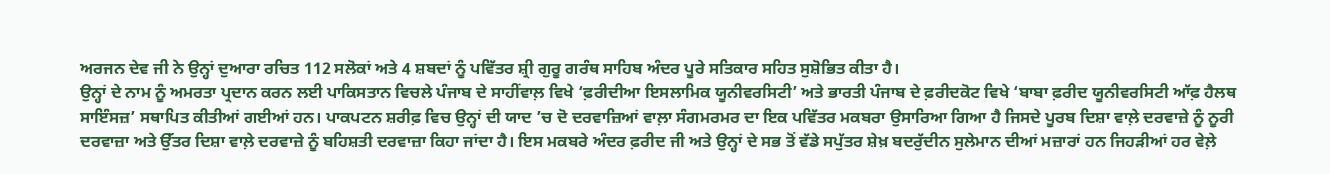ਅਰਜਨ ਦੇਵ ਜੀ ਨੇ ਉਨ੍ਹਾਂ ਦੁਆਰਾ ਰਚਿਤ 112 ਸਲੋਕਾਂ ਅਤੇ 4 ਸ਼ਬਦਾਂ ਨੂੰ ਪਵਿੱਤਰ ਸ਼੍ਰੀ ਗੁਰੂ ਗਰੰਥ ਸਾਹਿਬ ਅੰਦਰ ਪੂਰੇ ਸਤਿਕਾਰ ਸਹਿਤ ਸੁਸ਼ੋਭਿਤ ਕੀਤਾ ਹੈ।
ਉਨ੍ਹਾਂ ਦੇ ਨਾਮ ਨੂੰ ਅਮਰਤਾ ਪ੍ਰਦਾਨ ਕਰਨ ਲਈ ਪਾਕਿਸਤਾਨ ਵਿਚਲੇ ਪੰਜਾਬ ਦੇ ਸਾਹੀਂਵਾਲ਼ ਵਿਖੇ ‘ਫ਼ਰੀਦੀਆ ਇਸਲਾਮਿਕ ਯੂਨੀਵਰਸਿਟੀ’ ਅਤੇ ਭਾਰਤੀ ਪੰਜਾਬ ਦੇ ਫ਼ਰੀਦਕੋਟ ਵਿਖੇ ‘ਬਾਬਾ ਫ਼ਰੀਦ ਯੂਨੀਵਰਸਿਟੀ ਆੱਫ਼ ਹੈਲਥ ਸਾਇੰਸਜ਼’ ਸਥਾਪਿਤ ਕੀਤੀਆਂ ਗਈਆਂ ਹਨ। ਪਾਕਪਟਨ ਸ਼ਰੀਫ਼ ਵਿਚ ਉਨ੍ਹਾਂ ਦੀ ਯਾਦ ’ਚ ਦੋ ਦਰਵਾਜ਼ਿਆਂ ਵਾਲ਼ਾ ਸੰਗਮਰਮਰ ਦਾ ਇਕ ਪਵਿੱਤਰ ਮਕਬਰਾ ਉਸਾਰਿਆ ਗਿਆ ਹੈ ਜਿਸਦੇ ਪੂਰਬ ਦਿਸ਼ਾ ਵਾਲ਼ੇ ਦਰਵਾਜ਼ੇ ਨੂੰ ਨੂਰੀ ਦਰਵਾਜ਼ਾ ਅਤੇ ਉੱਤਰ ਦਿਸ਼ਾ ਵਾਲ਼ੇ ਦਰਵਾਜ਼ੇ ਨੂੰ ਬਹਿਸ਼ਤੀ ਦਰਵਾਜ਼ਾ ਕਿਹਾ ਜਾਂਦਾ ਹੈ। ਇਸ ਮਕਬਰੇ ਅੰਦਰ ਫ਼ਰੀਦ ਜੀ ਅਤੇ ਉਨ੍ਹਾਂ ਦੇ ਸਭ ਤੋਂ ਵੱਡੇ ਸਪੁੱਤਰ ਸ਼ੇਖ਼ ਬਦਰੁੱਦੀਨ ਸੁਲੇਮਾਨ ਦੀਆਂ ਮਜ਼ਾਰਾਂ ਹਨ ਜਿਹੜੀਆਂ ਹਰ ਵੇਲ਼ੇ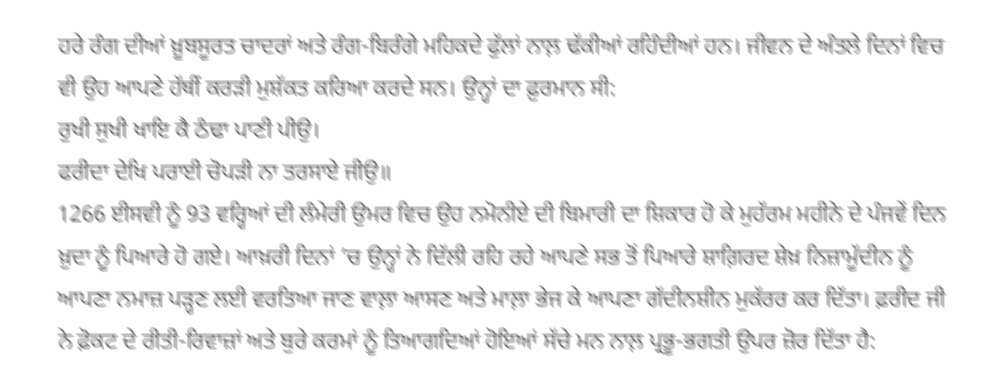ਹਰੇ ਰੰਗ ਦੀਆਂ ਖ਼ੂਬਸੂਰਤ ਚਾਦਰਾਂ ਅਤੇ ਰੰਗ-ਬਿਰੰਗੇ ਮਹਿਕਦੇ ਫੁੱਲਾਂ ਨਾਲ਼ ਢੱਕੀਆਂ ਰਹਿੰਦੀਆਂ ਹਨ। ਜੀਵਨ ਦੇ ਅੰਤਲੇ ਦਿਨਾਂ ਵਿਚ ਵੀ ਉਹ ਆਪਣੇ ਹੱਥੀਂ ਕਰੜੀ ਮੁਸ਼ੱਕਤ ਕਰਿਆ ਕਰਦੇ ਸਨ। ਉਨ੍ਹਾਂ ਦਾ ਫ਼ੁਰਮਾਨ ਸੀ:
ਰੁਖੀ ਸੁਖੀ ਖਾਇ ਕੈ ਠੰਢਾ ਪਾਣੀ ਪੀਉ।
ਫਰੀਦਾ ਦੇਖਿ ਪਰਾਈ ਚੋਪੜੀ ਨਾ ਤਰਸਾਏ ਜੀਉ॥
1266 ਈਸਵੀ ਨੂੰ 93 ਵਰ੍ਹਿਆਂ ਦੀ ਲੰਮੇਰੀ ਉਮਰ ਵਿਚ ਉਹ ਨਮੋਨੀਏ ਦੀ ਬਿਮਾਰੀ ਦਾ ਸ਼ਿਕਾਰ ਹੋ ਕੇ ਮੁਹੱਰਮ ਮਹੀਨੇ ਦੇ ਪੰਜਵੇਂ ਦਿਨ ਖ਼ੁਦਾ ਨੂੰ ਪਿਆਰੇ ਹੋ ਗਏ। ਆਖ਼ਰੀ ਦਿਨਾਂ ’ਚ ਉਨ੍ਹਾਂ ਨੇ ਦਿੱਲੀ ਰਹਿ ਰਹੇ ਆਪਣੇ ਸਭ ਤੋਂ ਪਿਆਰੇ ਸ਼ਾਗ਼ਿਰਦ ਸ਼ੇਖ਼ ਨਿਜ਼ਾਮੂੱਦੀਨ ਨੂੰ ਆਪਣਾ ਨਮਾਜ਼ ਪੜ੍ਹਣ ਲਈ ਵਰਤਿਆ ਜਾਣ ਵਾਲ਼ਾ ਆਸਣ ਅਤੇ ਮਾਲ਼ਾ ਭੇਜ ਕੇ ਆਪਣਾ ਗੱਦੀਨਸ਼ੀਨ ਮੁਕੱਰਰ ਕਰ ਦਿੱਤਾ। ਫ਼ਰੀਦ ਜੀ ਨੇ ਫ਼ੋਕਟ ਦੇ ਰੀਤੀ-ਰਿਵਾਜ਼ਾਂ ਅਤੇ ਬੁਰੇ ਕਰਮਾਂ ਨੂੰ ਤਿਆਗਦਿਆਂ ਹੋਇਆਂ ਸੱਚੇ ਮਨ ਨਾਲ਼ ਪ੍ਰਭੂ-ਭਗਤੀ ਉਪਰ ਜ਼ੋਰ ਦਿੱਤਾ ਹੈ: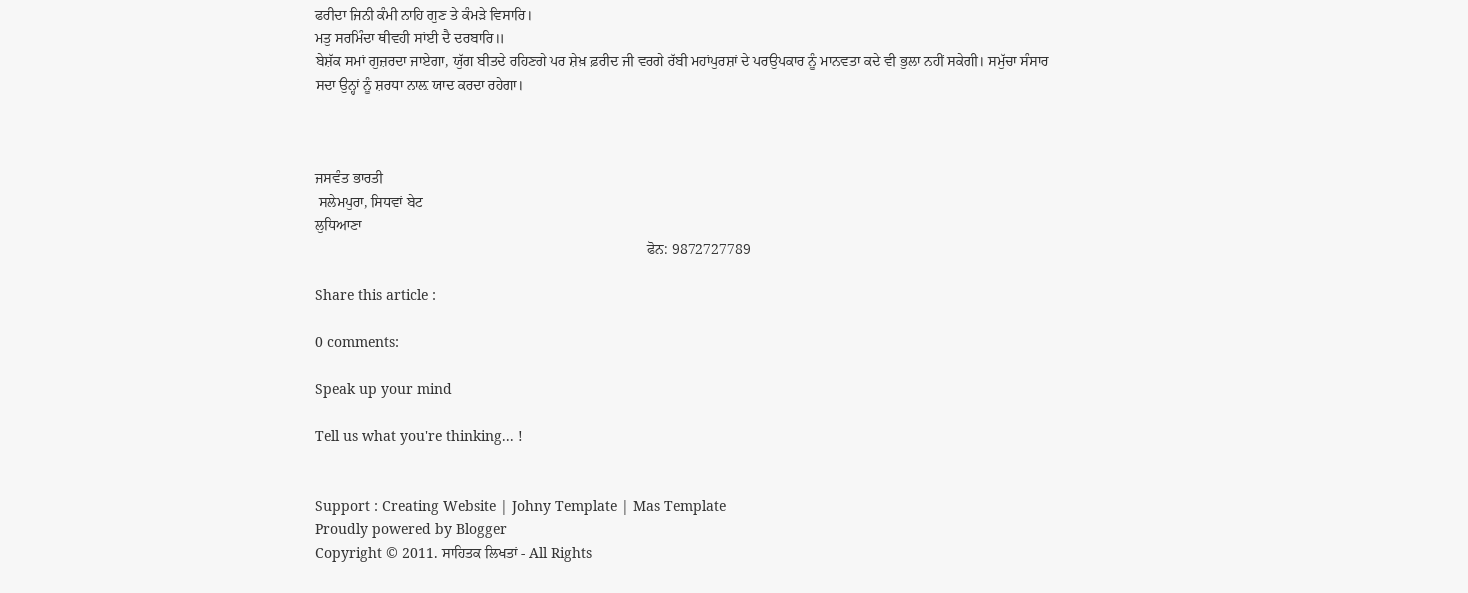ਫਰੀਦਾ ਜਿਨੀ ਕੰਮੀ ਨਾਹਿ ਗੁਣ ਤੇ ਕੰਮੜੇ ਵਿਸਾਰਿ।
ਮਤੁ ਸਰਮਿੰਦਾ ਥੀਵਹੀ ਸਾਂਈ ਦੈ ਦਰਬਾਰਿ॥
ਬੇਸ਼ੱਕ ਸਮਾਂ ਗੁਜ਼ਰਦਾ ਜਾਏਗਾ, ਯੁੱਗ ਬੀਤਦੇ ਰਹਿਣਗੇ ਪਰ ਸ਼ੇਖ਼ ਫ਼ਰੀਦ ਜੀ ਵਰਗੇ ਰੱਬੀ ਮਹਾਂਪੁਰਸ਼ਾਂ ਦੇ ਪਰਉਪਕਾਰ ਨੂੰ ਮਾਨਵਤਾ ਕਦੇ ਵੀ ਭੁਲਾ ਨਹੀਂ ਸਕੇਗੀ। ਸਮੁੱਚਾ ਸੰਸਾਰ ਸਦਾ ਉਨ੍ਹਾਂ ਨੂੰ ਸ਼ਰਧਾ ਨਾਲ਼ ਯਾਦ ਕਰਦਾ ਰਹੇਗਾ।



ਜਸਵੰਤ ਭਾਰਤੀ
 ਸਲੇਮਪੁਰਾ, ਸਿਧਵਾਂ ਬੇਟ
ਲੁਧਿਆਣਾ
                                                                                           ਫੋਨ: 9872727789

Share this article :

0 comments:

Speak up your mind

Tell us what you're thinking... !


Support : Creating Website | Johny Template | Mas Template
Proudly powered by Blogger
Copyright © 2011. ਸਾਹਿਤਕ ਲਿਖਤਾਂ - All Rights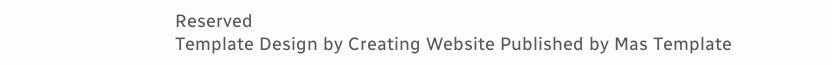Reserved
Template Design by Creating Website Published by Mas Template